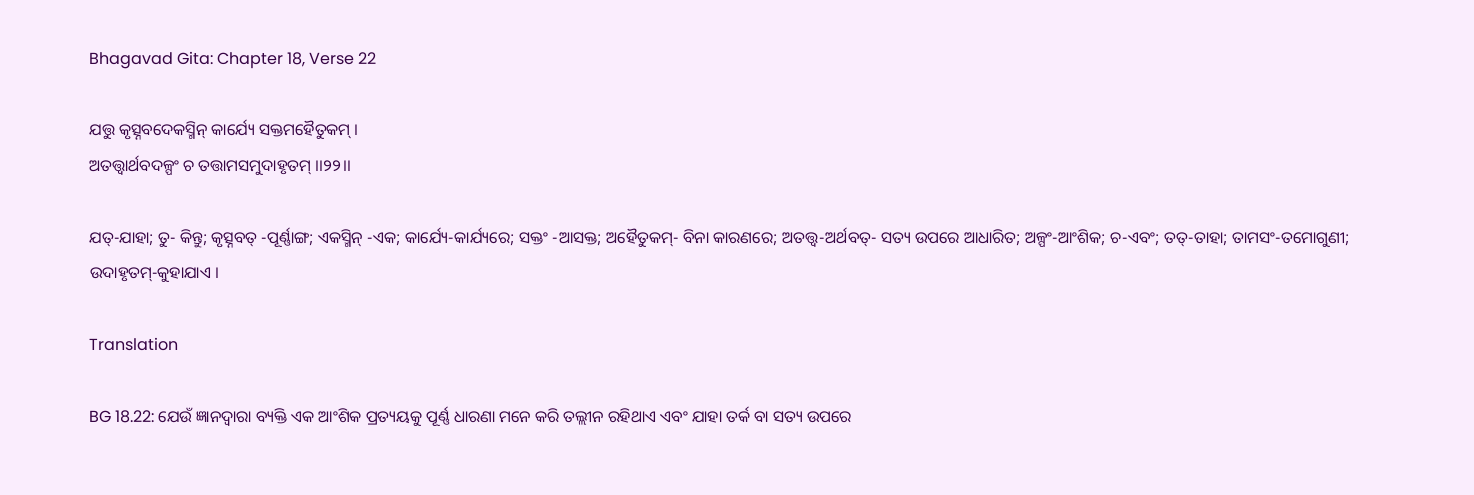Bhagavad Gita: Chapter 18, Verse 22

ଯତ୍ତୁ କୃତ୍ସ୍ନବଦେକସ୍ମିନ୍ କାର୍ଯ୍ୟେ ସକ୍ତମହୈତୁକମ୍ ।
ଅତତ୍ତ୍ୱାର୍ଥବଦଳ୍ପଂ ଚ ତତ୍ତାମସମୁଦାହୃତମ୍ ।।୨୨।।

ଯତ୍‌-ଯାହା; ତୁ- କିନ୍ତୁ; କୃତ୍ସ୍ନବତ୍ -ପୂର୍ଣ୍ଣାଙ୍ଗ; ଏକସ୍ମିନ୍ -ଏକ; କାର୍ଯ୍ୟେ-କାର୍ଯ୍ୟରେ; ସକ୍ତଂ -ଆସକ୍ତ; ଅହୈତୁକମ୍‌- ବିନା କାରଣରେ; ଅତତ୍ତ୍ୱ-ଅର୍ଥବତ୍‌- ସତ୍ୟ ଉପରେ ଆଧାରିତ; ଅଳ୍ପଂ-ଆଂଶିକ; ଚ-ଏବଂ; ତତ୍‌-ତାହା; ତାମସଂ-ତମୋଗୁଣୀ; ଉଦାହୃତମ୍‌-କୁହାଯାଏ ।

Translation

BG 18.22: ଯେଉଁ ଜ୍ଞାନଦ୍ୱାରା ବ୍ୟକ୍ତି ଏକ ଆଂଶିକ ପ୍ରତ୍ୟୟକୁ ପୂର୍ଣ୍ଣ ଧାରଣା ମନେ କରି ତଲ୍ଲୀନ ରହିଥାଏ ଏବଂ ଯାହା ତର୍କ ବା ସତ୍ୟ ଉପରେ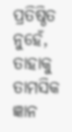ପ୍ରତିଷ୍ଠିତ ନୁହେଁ, ତାହାକୁ ତାମସିକ ଜ୍ଞାନ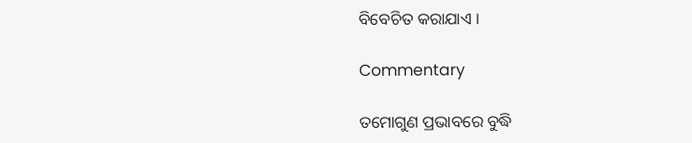ବିବେଚିତ କରାଯାଏ ।

Commentary

ତମୋଗୁଣ ପ୍ରଭାବରେ ବୁଦ୍ଧି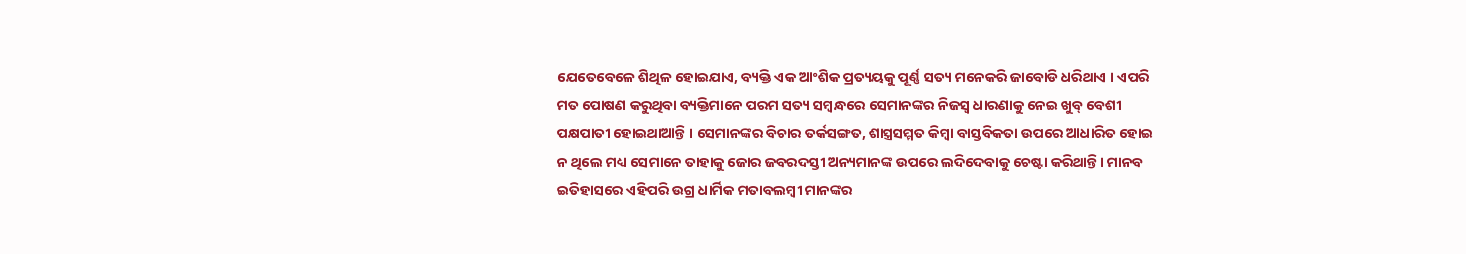ଯେତେବେଳେ ଶିଥିଳ ହୋଇଯାଏ, ବ୍ୟକ୍ତି ଏକ ଆଂଶିକ ପ୍ରତ୍ୟୟକୁ ପୂର୍ଣ୍ଣ ସତ୍ୟ ମନେକରି ଜାବୋଡି ଧରିଥାଏ । ଏପରି ମତ ପୋଷଣ କରୁଥିବା ବ୍ୟକ୍ତିମାନେ ପରମ ସତ୍ୟ ସମ୍ବନ୍ଧରେ ସେମାନଙ୍କର ନିଜସ୍ୱ ଧାରଣାକୁ ନେଇ ଖୁବ୍ ବେଶୀ ପକ୍ଷପାତୀ ହୋଇଥାଆନ୍ତି । ସେମାନଙ୍କର ବିଚାର ତର୍କସଙ୍ଗତ, ଶାସ୍ତ୍ରସମ୍ମତ କିମ୍ବା ବାସ୍ତବିକତା ଉପରେ ଆଧାରିତ ହୋଇ ନ ଥିଲେ ମଧ୍ୟ ସେମାନେ ତାହାକୁ ଜୋର ଜବରଦସ୍ତୀ ଅନ୍ୟମାନଙ୍କ ଉପରେ ଲଦିଦେବାକୁ ଚେଷ୍ଟା କରିଥାନ୍ତି । ମାନବ ଇତିହାସରେ ଏହିପରି ଉଗ୍ର ଧାର୍ମିକ ମତାବଲମ୍ବୀ ମାନଙ୍କର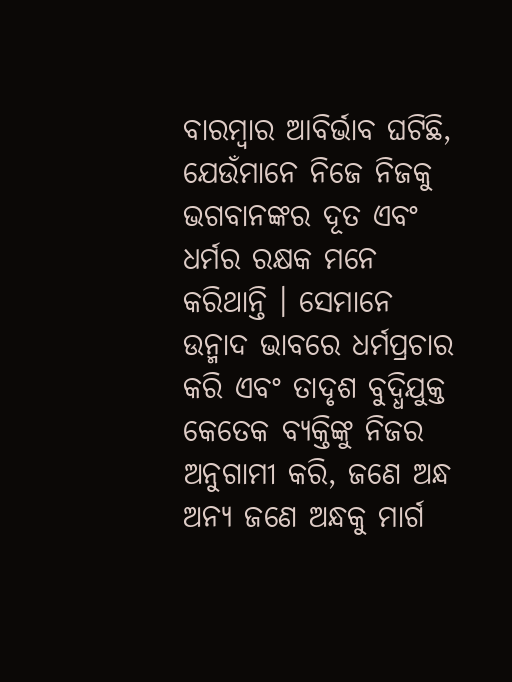ବାରମ୍ବାର ଆବିର୍ଭାବ ଘଟିଛି, ଯେଉଁମାନେ ନିଜେ ନିଜକୁ ଭଗବାନଙ୍କର ଦୂତ ଏବଂ ଧର୍ମର ରକ୍ଷକ ମନେ କରିଥାନ୍ତି । ସେମାନେ ଉନ୍ମାଦ ଭାବରେ ଧର୍ମପ୍ରଚାର କରି ଏବଂ ତାଦୃଶ ବୁଦ୍ଧିଯୁକ୍ତ କେତେକ ବ୍ୟକ୍ତିଙ୍କୁ ନିଜର ଅନୁଗାମୀ କରି, ଜଣେ ଅନ୍ଧ ଅନ୍ୟ ଜଣେ ଅନ୍ଧକୁ ମାର୍ଗ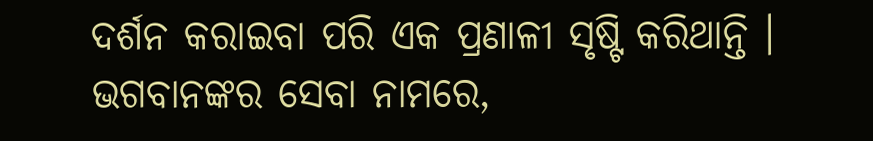ଦର୍ଶନ କରାଇବା ପରି ଏକ ପ୍ରଣାଳୀ ସୃଷ୍ଟି କରିଥାନ୍ତି । ଭଗବାନଙ୍କର ସେବା ନାମରେ,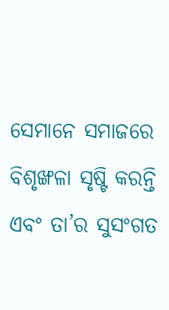ସେମାନେ ସମାଜରେ ବିଶୃଙ୍ଖଳା ସୃଷ୍ଟି କରନ୍ତି ଏବଂ ତା’ର ସୁସଂଗତ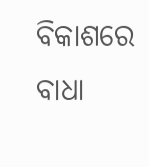ବିକାଶରେ ବାଧା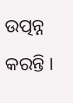ଉତ୍ପନ୍ନ କରନ୍ତି ।